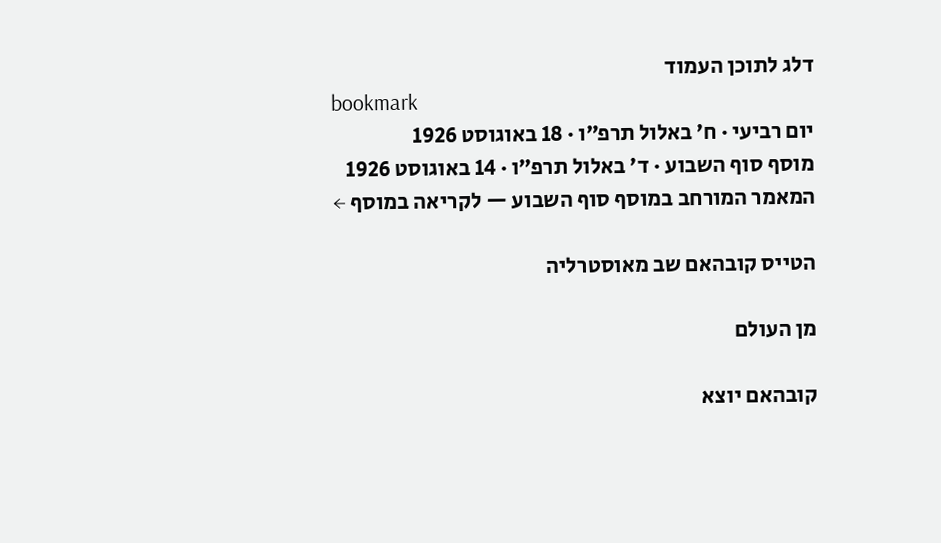דלג לתוכן העמוד
bookmark
יום רביעי · ח׳ באלול תרפ״ו · 18 באוגוסט 1926
מוסף סוף השבוע · ד׳ באלול תרפ״ו · 14 באוגוסט 1926
המאמר המורחב במוסף סוף השבוע — לקריאה במוסף ←

הטייס קובהאם שב מאוסטרליה

מן העולם

קובהאם יוצא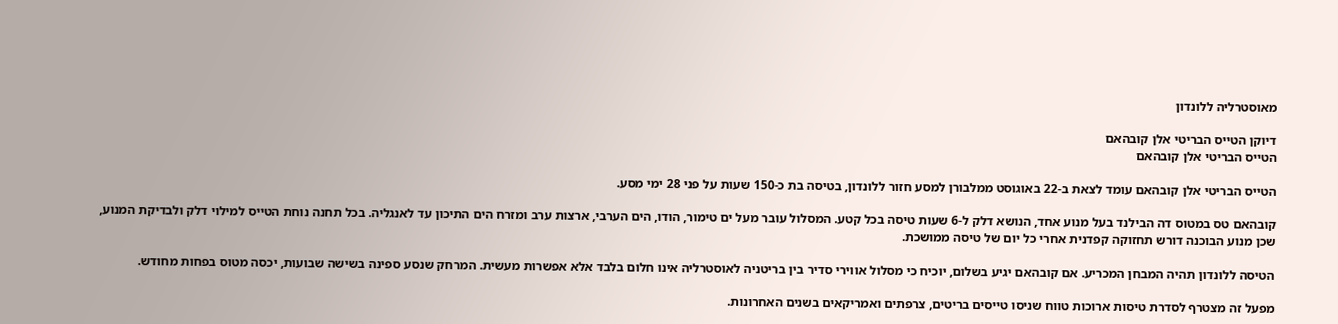מאוסטרליה ללונדון

דיוקן הטייס הבריטי אלן קובהאם
הטייס הבריטי אלן קובהאם

הטייס הבריטי אלן קובהאם עומד לצאת ב-22 באוגוסט ממלבורן למסע חזור ללונדון, בטיסה בת כ-150 שעות על פני 28 ימי מסע.

קובהאם טס במטוס דה הבילנד בעל מנוע אחד, הנושא דלק ל-6 שעות טיסה בכל קטע. המסלול עובר מעל ים טימור, הודו, הים הערבי, ארצות ערב ומזרח הים התיכון עד לאנגליה. בכל תחנה נוחת הטייס למילוי דלק ולבדיקת המנוע, שכן מנוע הבוכנה דורש תחזוקה קפדנית אחרי כל יום של טיסה ממושכת.

הטיסה ללונדון תהיה המבחן המכריע. אם קובהאם יגיע בשלום, יוכיח כי מסלול אווירי סדיר בין בריטניה לאוסטרליה אינו חלום בלבד אלא אפשרות מעשית. המרחק שנסע ספינה בשישה שבועות, יכסה מטוס בפחות מחודש.

מפעל זה מצטרף לסדרת טיסות ארוכות טווח שניסו טייסים בריטים, צרפתים ואמריקאים בשנים האחרונות.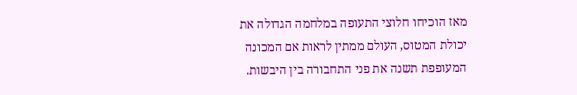מאז הוכיחו חלוצי התעופה במלחמה הגדולה את יכולת המטוס, העולם ממתין לראות אם המכונה המעופפת תשנה את פני התחבורה בין היבשות.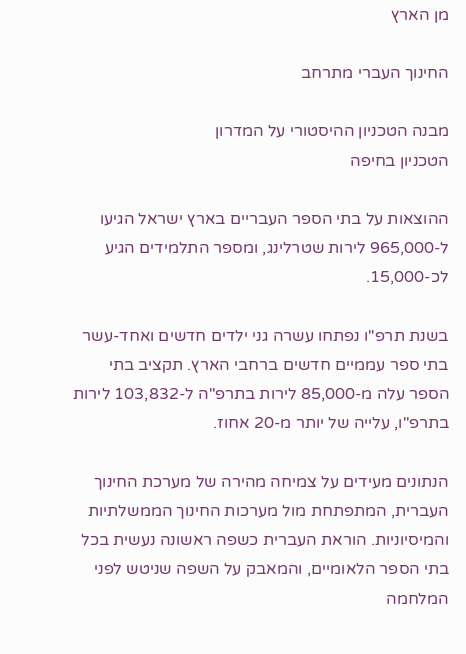מן הארץ

החינוך העברי מתרחב

מבנה הטכניון ההיסטורי על המדרון
הטכניון בחיפה

ההוצאות על בתי הספר העבריים בארץ ישראל הגיעו ל-965,000 לירות שטרלינג, ומספר התלמידים הגיע לכ-15,000.

בשנת תרפ"ו נפתחו עשרה גני ילדים חדשים ואחד-עשר בתי ספר עממיים חדשים ברחבי הארץ. תקציב בתי הספר עלה מ-85,000 לירות בתרפ"ה ל-103,832 לירות בתרפ"ו, עלייה של יותר מ-20 אחוז.

הנתונים מעידים על צמיחה מהירה של מערכת החינוך העברית, המתפתחת מול מערכות החינוך הממשלתיות והמיסיוניות. הוראת העברית כשפה ראשונה נעשית בכל בתי הספר הלאומיים, והמאבק על השפה שניטש לפני המלחמה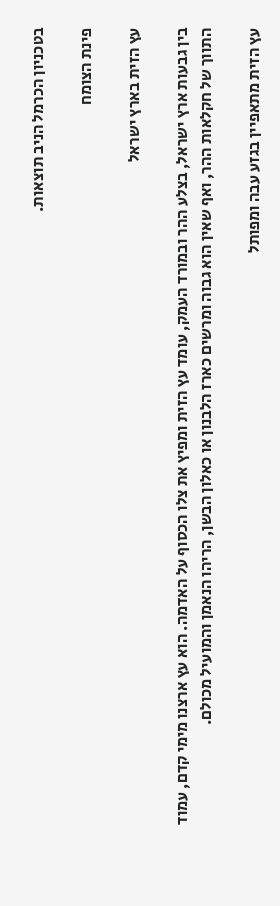בטכניון הכרמל הניב תוצאות.

פינת הצומח

עץ הזית בארץ ישראל

בין גבעות ארץ ישראל, בצלע ההר ובמורד העמק, עומד עץ הזית ומפיץ את צלו הכסוף על האדמה. הוא עץ ארצנו מימי קדם, עמוד התווך של חקלאות ההר, ואף שאין הוא גבוה ומרשים כארז הלבנון או כאלון הבשן, הריהו הנאמן והמועיל מכולם.

עץ הזית מתאפיין בגזע עבה ומפותל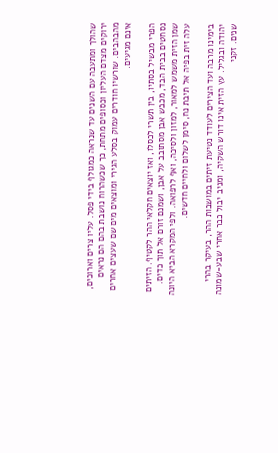שהולך ומתעבה עם השנים עד שנראה כמגולף בידי פסל. עליו צרים וארוכים, ירוקים מצדם העליון וכסופים מתחת, כך שכשהרוח נושבת בהם הם נראים מהבהבים. שורשיו חודרים עמוק בסלע הגירי ומוצאים מים שם שעצים אחרים אינם מגיעים.

הפרי מבשיל בסתיו, בין תשרי לכסלו, ואז יוצאים חקלאי ההר לקטיף. הזיתים נסחטים בבית הבד, מכבש אבן מסתובב על אבן, ושמנם זורם אל תוך כדים. שמן הזית משמש למאור, למזון ולסיכה, ואף לרפואה. ולפי המקרא הביא היונה עלה זית בפיה אל תיבת נח, סימן לשלום ולחיים חדשים.

בימינו מרבה ועד הצירים לעודד נטיעת זיתים במושבות ההר, בעיקר בהרי יהודה ובגליל. עץ הזית אינו דורש השקיה, ומניב יבול כבר אחרי שבע-שמונה שנים. זקני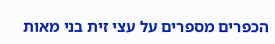הכפרים מספרים על עצי זית בני מאות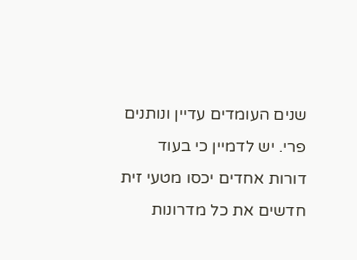שנים העומדים עדיין ונותנים פרי. יש לדמיין כי בעוד דורות אחדים יכסו מטעי זית חדשים את כל מדרונות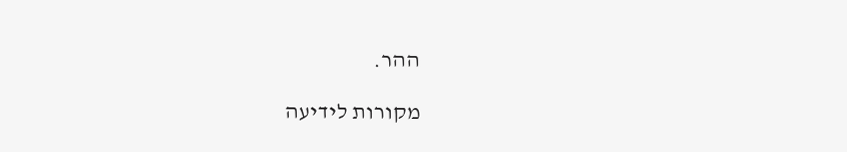ההר.

מקורות לידיעה